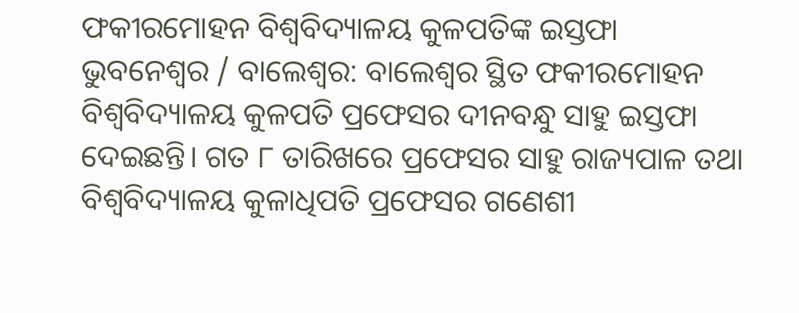ଫକୀରମୋହନ ବିଶ୍ବବିଦ୍ୟାଳୟ କୁଳପତିଙ୍କ ଇସ୍ତଫା
ଭୁବନେଶ୍ବର / ବାଲେଶ୍ବର: ବାଲେଶ୍ବର ସ୍ଥିତ ଫକୀରମୋହନ ବିଶ୍ବବିଦ୍ୟାଳୟ କୁଳପତି ପ୍ରଫେସର ଦୀନବନ୍ଧୁ ସାହୁ ଇସ୍ତଫା ଦେଇଛନ୍ତି। ଗତ ୮ ତାରିଖରେ ପ୍ରଫେସର ସାହୁ ରାଜ୍ୟପାଳ ତଥା ବିଶ୍ବବିଦ୍ୟାଳୟ କୁଳାଧିପତି ପ୍ରଫେସର ଗଣେଶୀ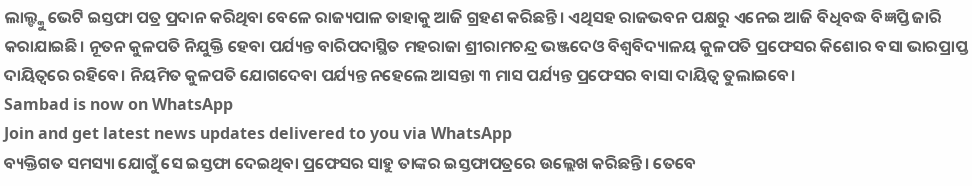ଲାଲ୍ଙ୍କୁ ଭେଟି ଇସ୍ତଫା ପତ୍ର ପ୍ରଦାନ କରିଥିବା ବେଳେ ରାଜ୍ୟପାଳ ତାହାକୁ ଆଜି ଗ୍ରହଣ କରିଛନ୍ତି। ଏଥିସହ ରାଜଭବନ ପକ୍ଷରୁ ଏନେଇ ଆଜି ବିଧିବଦ୍ଧ ବିଜ୍ଞପ୍ତି ଜାରି କରାଯାଇଛି। ନୂତନ କୁଳପତି ନିଯୁକ୍ତି ହେବା ପର୍ଯ୍ୟନ୍ତ ବାରିପଦାସ୍ଥିତ ମହରାଜା ଶ୍ରୀରାମଚନ୍ଦ୍ର ଭଞ୍ଜଦେଓ ବିଶ୍ବବିଦ୍ୟାଳୟ କୁଳପତି ପ୍ରଫେସର କିଶୋର ବସା ଭାରପ୍ରାପ୍ତ ଦାୟିତ୍ବରେ ରହିବେ। ନିୟମିତ କୁଳପତି ଯୋଗଦେବା ପର୍ଯ୍ୟନ୍ତ ନହେଲେ ଆସନ୍ତା ୩ ମାସ ପର୍ଯ୍ୟନ୍ତ ପ୍ରଫେସର ବାସା ଦାୟିତ୍ବ ତୁଲାଇବେ।
Sambad is now on WhatsApp
Join and get latest news updates delivered to you via WhatsApp
ବ୍ୟକ୍ତିଗତ ସମସ୍ୟା ଯୋଗୁଁ ସେ ଇସ୍ତଫା ଦେଇଥିବା ପ୍ରଫେସର ସାହୁ ତାଙ୍କର ଇସ୍ତଫାପତ୍ରରେ ଉଲ୍ଲେଖ କରିଛନ୍ତି। ତେବେ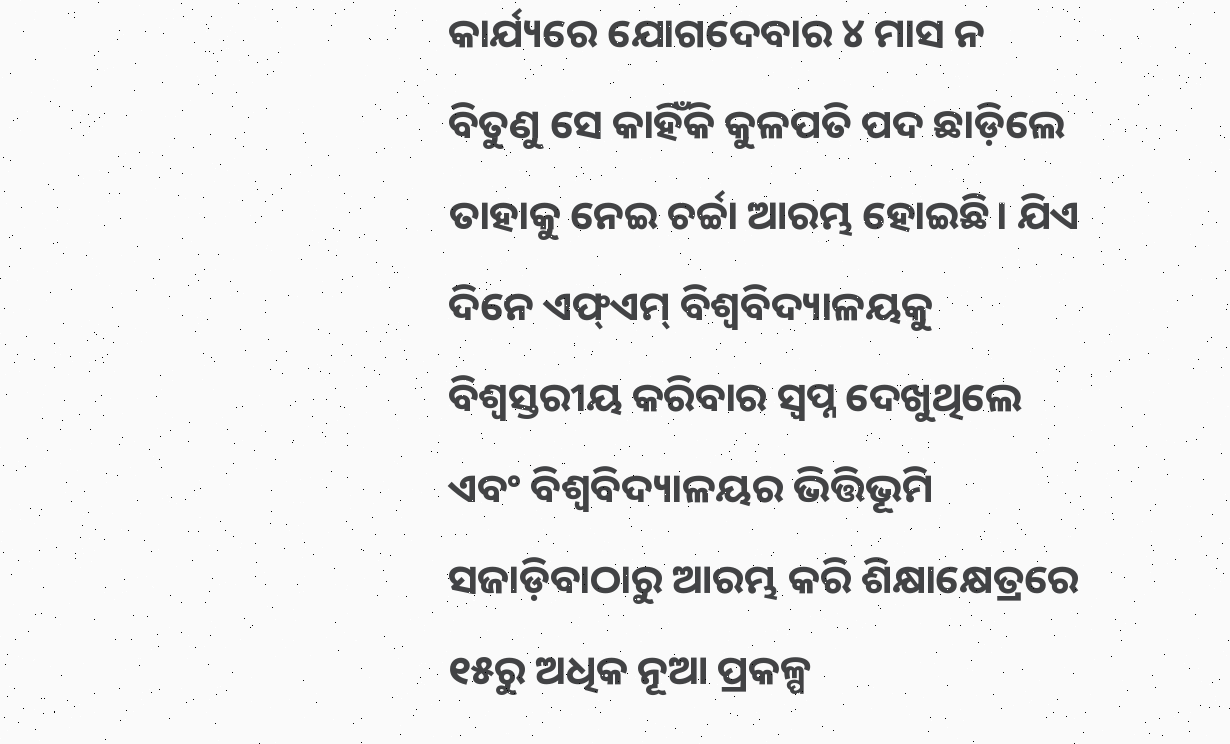କାର୍ଯ୍ୟରେ ଯୋଗଦେବାର ୪ ମାସ ନ ବିତୁଣୁ ସେ କାହିଁକି କୁଳପତି ପଦ ଛାଡ଼ିଲେ ତାହାକୁ ନେଇ ଚର୍ଚ୍ଚା ଆରମ୍ଭ ହୋଇଛି। ଯିଏ ଦିନେ ଏଫ୍ଏମ୍ ବିଶ୍ବବିଦ୍ୟାଳୟକୁ ବିଶ୍ବସ୍ତରୀୟ କରିବାର ସ୍ବପ୍ନ ଦେଖୁଥିଲେ ଏବଂ ବିଶ୍ବବିଦ୍ୟାଳୟର ଭିତ୍ତିଭୂମି ସଜାଡ଼ିବାଠାରୁ ଆରମ୍ଭ କରି ଶିକ୍ଷାକ୍ଷେତ୍ରରେ ୧୫ରୁ ଅଧିକ ନୂଆ ପ୍ରକଳ୍ପ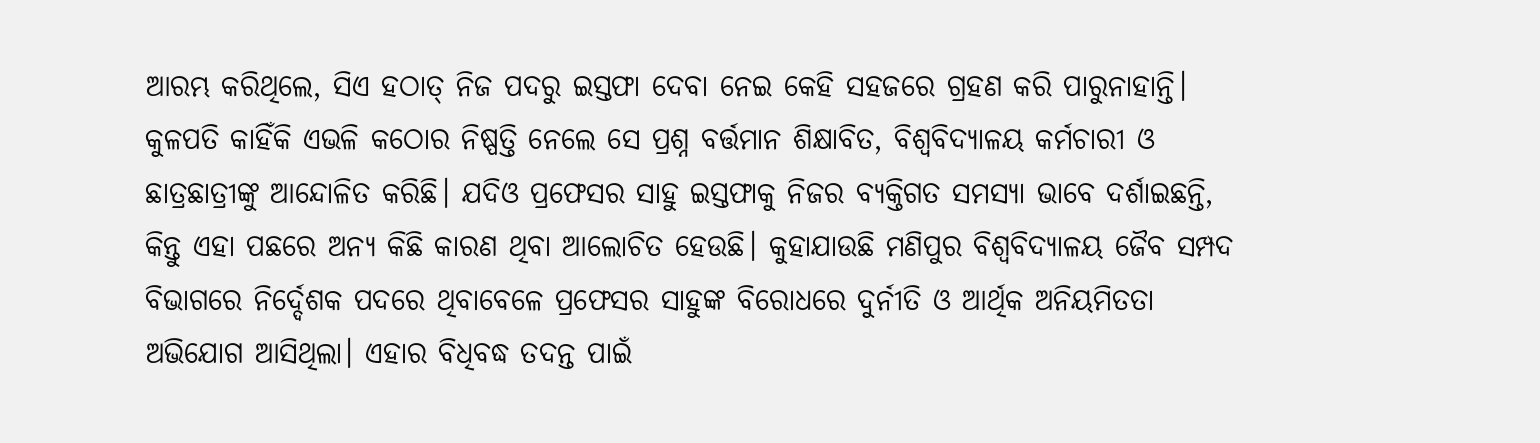ଆରମ୍ଭ କରିଥିଲେ, ସିଏ ହଠାତ୍ ନିଜ ପଦରୁ ଇସ୍ତଫା ଦେବା ନେଇ କେହି ସହଜରେ ଗ୍ରହଣ କରି ପାରୁନାହାନ୍ତି। କୁଳପତି କାହିଁକି ଏଭଳି କଠୋର ନିଷ୍ପତ୍ତି ନେଲେ ସେ ପ୍ରଶ୍ନ ବର୍ତ୍ତମାନ ଶିକ୍ଷାବିତ, ବିଶ୍ବବିଦ୍ୟାଳୟ କର୍ମଚାରୀ ଓ ଛାତ୍ରଛାତ୍ରୀଙ୍କୁ ଆନ୍ଦୋଳିତ କରିଛି। ଯଦିଓ ପ୍ରଫେସର ସାହୁ ଇସ୍ତଫାକୁ ନିଜର ବ୍ୟକ୍ତିଗତ ସମସ୍ୟା ଭାବେ ଦର୍ଶାଇଛନ୍ତି, କିନ୍ତୁ ଏହା ପଛରେ ଅନ୍ୟ କିଛି କାରଣ ଥିବା ଆଲୋଚିତ ହେଉଛି। କୁହାଯାଉଛି ମଣିପୁର ବିଶ୍ବବିଦ୍ୟାଳୟ ଜୈବ ସମ୍ପଦ ବିଭାଗରେ ନିର୍ଦ୍ଦେଶକ ପଦରେ ଥିବାବେଳେ ପ୍ରଫେସର ସାହୁଙ୍କ ବିରୋଧରେ ଦୁର୍ନୀତି ଓ ଆର୍ଥିକ ଅନିୟମିତତା ଅଭିଯୋଗ ଆସିଥିଲା। ଏହାର ବିଧିବଦ୍ଧ ତଦନ୍ତ ପାଇଁ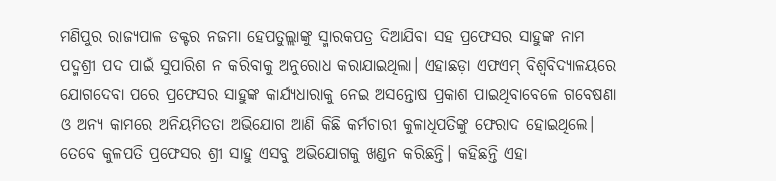ମଣିପୁର ରାଜ୍ୟପାଳ ଡକ୍ଟର ନଜମା ହେପତୁଲ୍ଲାଙ୍କୁ ସ୍ମାରକପତ୍ର ଦିଆଯିବା ସହ ପ୍ରଫେସର ସାହୁଙ୍କ ନାମ ପଦ୍ମଶ୍ରୀ ପଦ ପାଇଁ ସୁପାରିଶ ନ କରିବାକୁ ଅନୁରୋଧ କରାଯାଇଥିଲା। ଏହାଛଡ଼ା ଏଫଏମ୍ ବିଶ୍ବବିଦ୍ୟାଳୟରେ ଯୋଗଦେବା ପରେ ପ୍ରଫେସର ସାହୁଙ୍କ କାର୍ଯ୍ୟଧାରାକୁ ନେଇ ଅସନ୍ତୋଷ ପ୍ରକାଶ ପାଇଥିବାବେଳେ ଗବେଷଣା ଓ ଅନ୍ୟ କାମରେ ଅନିୟମିତତା ଅଭିଯୋଗ ଆଣି କିଛି କର୍ମଚାରୀ କୁଳାଧିପତିଙ୍କୁ ଫେରାଦ ହୋଇଥିଲେ।
ତେବେ କୁଳପତି ପ୍ରଫେସର ଶ୍ରୀ ସାହୁ ଏସବୁ ଅଭିଯୋଗକୁ ଖଣ୍ଡନ କରିଛନ୍ତି। କହିଛନ୍ତି ଏହା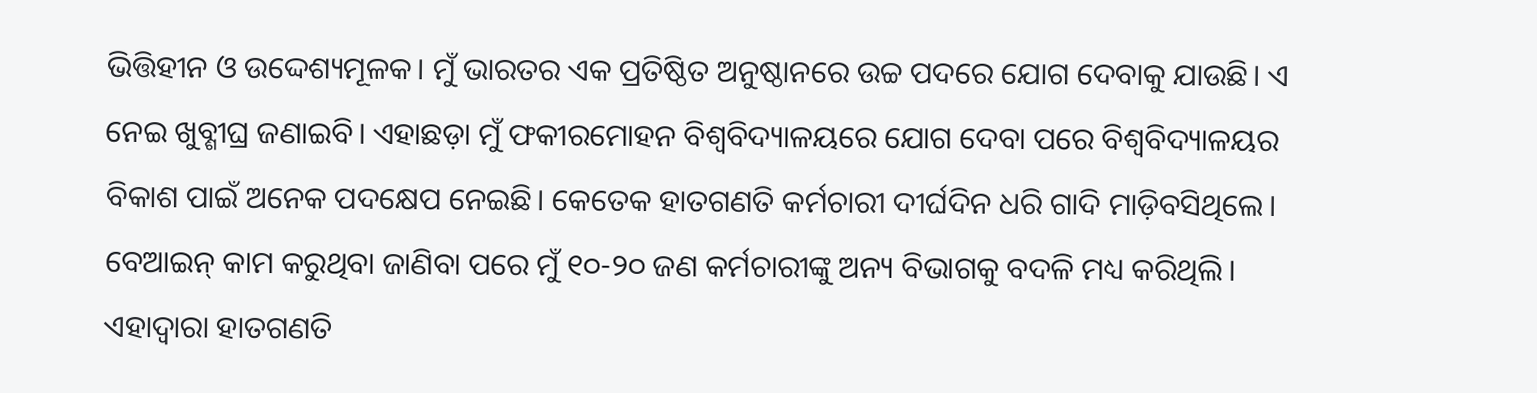ଭିତ୍ତିହୀନ ଓ ଉଦ୍ଦେଶ୍ୟମୂଳକ। ମୁଁ ଭାରତର ଏକ ପ୍ରତିଷ୍ଠିତ ଅନୁଷ୍ଠାନରେ ଉଚ୍ଚ ପଦରେ ଯୋଗ ଦେବାକୁ ଯାଉଛି। ଏ ନେଇ ଖୁବ୍ଶୀଘ୍ର ଜଣାଇବି। ଏହାଛଡ଼ା ମୁଁ ଫକୀରମୋହନ ବିଶ୍ବବିଦ୍ୟାଳୟରେ ଯୋଗ ଦେବା ପରେ ବିଶ୍ବବିଦ୍ୟାଳୟର ବିକାଶ ପାଇଁ ଅନେକ ପଦକ୍ଷେପ ନେଇଛି। କେତେକ ହାତଗଣତି କର୍ମଚାରୀ ଦୀର୍ଘଦିନ ଧରି ଗାଦି ମାଡ଼ିବସିଥିଲେ। ବେଆଇନ୍ କାମ କରୁଥିବା ଜାଣିବା ପରେ ମୁଁ ୧୦-୨୦ ଜଣ କର୍ମଚାରୀଙ୍କୁ ଅନ୍ୟ ବିଭାଗକୁ ବଦଳି ମଧ୍ୟ କରିଥିଲି। ଏହାଦ୍ବାରା ହାତଗଣତି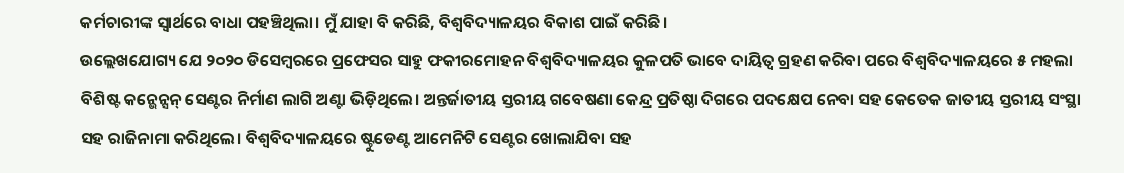କର୍ମଚାରୀଙ୍କ ସ୍ବାର୍ଥରେ ବାଧା ପହଞ୍ଚିଥିଲା। ମୁଁ ଯାହା ବି କରିଛି, ବିଶ୍ବବିଦ୍ୟାଳୟର ବିକାଶ ପାଇଁ କରିଛି।
ଉଲ୍ଲେଖଯୋଗ୍ୟ ଯେ ୨୦୨୦ ଡିସେମ୍ବରରେ ପ୍ରଫେସର ସାହୁ ଫକୀରମୋହନ ବିଶ୍ବବିଦ୍ୟାଳୟର କୁଳପତି ଭାବେ ଦାୟିତ୍ବ ଗ୍ରହଣ କରିବା ପରେ ବିଶ୍ବବିଦ୍ୟାଳୟରେ ୫ ମହଲା ବିଶିଷ୍ଟ କନ୍ଭେନ୍ସନ୍ ସେଣ୍ଟର ନିର୍ମାଣ ଲାଗି ଅଣ୍ଟା ଭିଡ଼ିଥିଲେ। ଅନ୍ତର୍ଜାତୀୟ ସ୍ତରୀୟ ଗବେଷଣା କେନ୍ଦ୍ର ପ୍ରତିଷ୍ଠା ଦିଗରେ ପଦକ୍ଷେପ ନେବା ସହ କେତେକ ଜାତୀୟ ସ୍ତରୀୟ ସଂସ୍ଥା ସହ ରାଜିନାମା କରିଥିଲେ। ବିଶ୍ବବିଦ୍ୟାଳୟରେ ଷ୍ଟୁଡେଣ୍ଟ ଆମେନିଟି ସେଣ୍ଟର ଖୋଲାଯିବା ସହ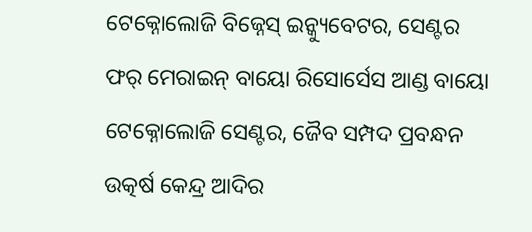ଟେକ୍ନୋଲୋଜି ବିଜ୍ନେସ୍ ଇନ୍କ୍ୟୁବେଟର, ସେଣ୍ଟର ଫର୍ ମେରାଇନ୍ ବାୟୋ ରିସୋର୍ସେସ ଆଣ୍ଡ ବାୟୋ ଟେକ୍ନୋଲୋଜି ସେଣ୍ଟର, ଜୈବ ସମ୍ପଦ ପ୍ରବନ୍ଧନ ଉତ୍କର୍ଷ କେନ୍ଦ୍ର ଆଦିର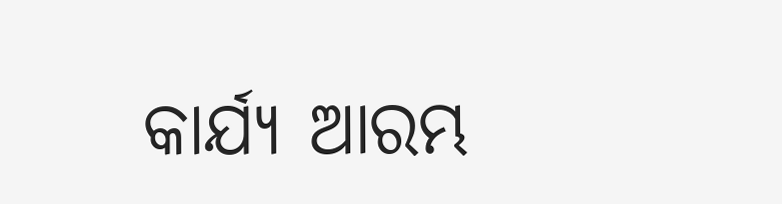କାର୍ଯ୍ୟ ଆରମ୍ଭ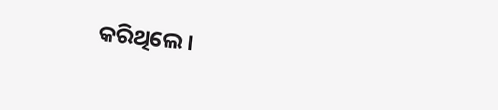କରିଥିଲେ।